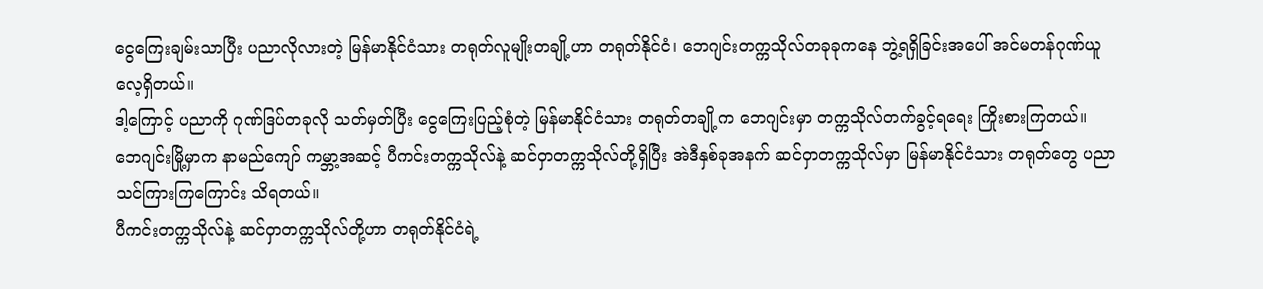ငွေကြေးချမ်းသာပြီး ပညာလိုလားတဲ့ မြန်မာနိုင်ငံသား တရုတ်လူမျိုးတချို့ဟာ တရုတ်နိုင်ငံ၊ ဘေဂျင်းတက္ကသိုလ်တခုခုကနေ ဘွဲ့ရရှိခြင်းအပေါ် အင်မတန်ဂုဏ်ယူလေ့ရှိတယ်။
ဒါ့ကြောင့် ပညာကို ဂုဏ်ဒြပ်တခုလို သတ်မှတ်ပြီး ငွေကြေးပြည့်စုံတဲ့ မြန်မာနိုင်ငံသား တရုတ်တချို့က ဘေဂျင်းမှာ တက္ကသိုလ်တက်ခွင့်ရရေး ကြိုးစားကြတယ်။ ဘေဂျင်းမြို့မှာက နာမည်ကျော် ကမ္ဘာ့အဆင့် ပီကင်းတက္ကသိုလ်နဲ့ ဆင်ဝှာတက္ကသိုလ်တို့ရှိပြီး အဲဒီနှစ်ခုအနက် ဆင်ဝှာတက္ကသိုလ်မှာ မြန်မာနိုင်ငံသား တရုတ်တွေ ပညာသင်ကြားကြကြောင်း သိရတယ်။
ပီကင်းတက္ကသိုလ်နဲ့ ဆင်ဝှာတက္ကသိုလ်တို့ဟာ တရုတ်နိုင်ငံရဲ့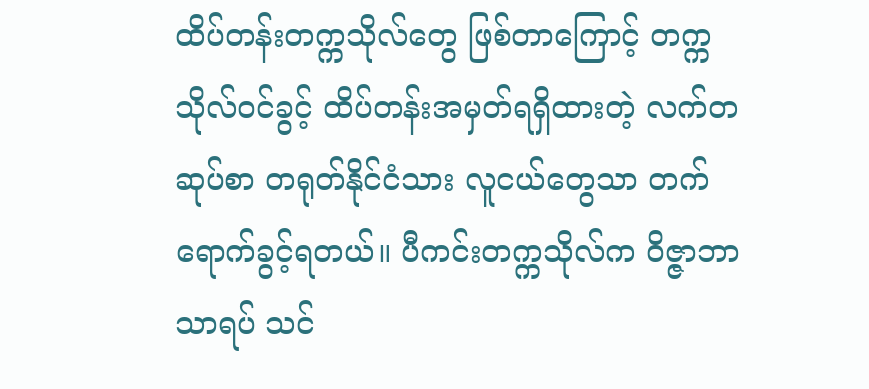ထိပ်တန်းတက္ကသိုလ်တွေ ဖြစ်တာကြောင့် တက္ကသိုလ်ဝင်ခွင့် ထိပ်တန်းအမှတ်ရရှိထားတဲ့ လက်တဆုပ်စာ တရုတ်နိုင်ငံသား လူငယ်တွေသာ တက်ရောက်ခွင့်ရတယ်။ ပီကင်းတက္ကသိုလ်က ဝိဇ္ဇာဘာသာရပ် သင်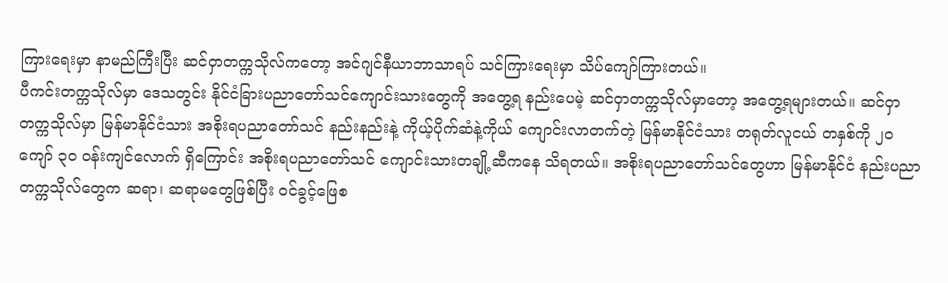ကြားရေးမှာ နာမည်ကြီးပြီး ဆင်ဝှာတက္ကသိုလ်ကတော့ အင်ဂျင်နီယာဘာသာရပ် သင်ကြားရေးမှာ သိပ်ကျော်ကြားတယ်။
ပီကင်းတက္ကသိုလ်မှာ ဒေသတွင်း နိုင်ငံခြားပညာတော်သင်ကျောင်းသားတွေကို အတွေ့ရ နည်းပေမဲ့ ဆင်ဝှာတက္ကသိုလ်မှာတော့ အတွေ့ရများတယ်။ ဆင်ဝှာတက္ကသိုလ်မှာ မြန်မာနိုင်ငံသား အစိုးရပညာတော်သင် နည်းနည်းနဲ့ ကိုယ့်ပိုက်ဆံနဲ့ကိုယ် ကျောင်းလာတက်တဲ့ မြန်မာနိုင်ငံသား တရုတ်လူငယ် တနှစ်ကို ၂၀ ကျော် ၃၀ ဝန်းကျင်လောက် ရှိကြောင်း အစိုးရပညာတော်သင် ကျောင်းသားတချို့ဆီကနေ သိရတယ်။ အစိုးရပညာတော်သင်တွေဟာ မြန်မာနိုင်ငံ နည်းပညာတက္ကသိုလ်တွေက ဆရာ၊ ဆရာမတွေဖြစ်ပြီး ဝင်ခွင့်ဖြေစ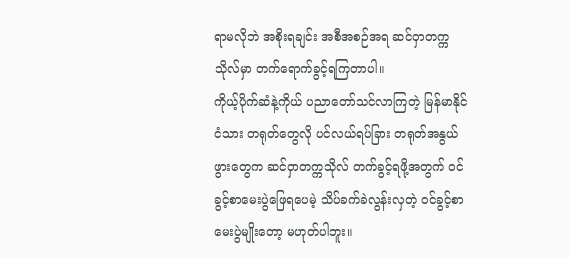ရာမလိုဘဲ အစိုးရချင်း အစီအစဉ်အရ ဆင်ဝှာတက္ကသိုလ်မှာ တက်ရောက်ခွင့်ရကြတာပါ။
ကိုယ့်ပိုက်ဆံနဲ့ကိုယ် ပညာတော်သင်လာကြတဲ့ မြန်မာနိုင်ငံသား တရုတ်တွေလို ပင်လယ်ရပ်ခြား တရုတ်အနွယ်ဖွားတွေက ဆင်ဝှာတက္ကသိုလ် တက်ခွင့်ရဖို့အတွက် ဝင်ခွင့်စာမေးပွဲဖြေရပေမဲ့ သိပ်ခက်ခဲလွန်းလှတဲ့ ဝင်ခွင့်စာမေးပွဲမျိုးတော့ မဟုတ်ပါဘူး။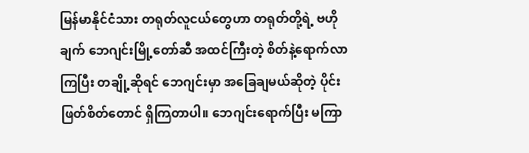မြန်မာနိုင်ငံသား တရုတ်လူငယ်တွေဟာ တရုတ်တို့ရဲ့ ဗဟိုချက် ဘေဂျင်းမြို့တော်ဆီ အထင်ကြီးတဲ့ စိတ်နဲ့ရောက်လာကြပြီး တချို့ဆိုရင် ဘေဂျင်းမှာ အခြေချမယ်ဆိုတဲ့ ပိုင်းဖြတ်စိတ်တောင် ရှိကြတာပါ။ ဘေဂျင်းရောက်ပြီး မကြာ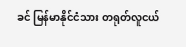ခင် မြန်မာနိုင်ငံသား တရုတ်လူငယ်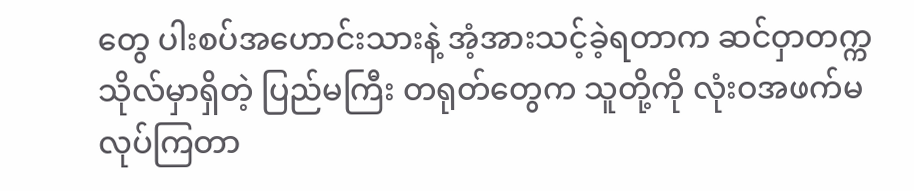တွေ ပါးစပ်အဟောင်းသားနဲ့ အံ့အားသင့်ခဲ့ရတာက ဆင်ဝှာတက္ကသိုလ်မှာရှိတဲ့ ပြည်မကြီး တရုတ်တွေက သူတို့ကို လုံးဝအဖက်မလုပ်ကြတာ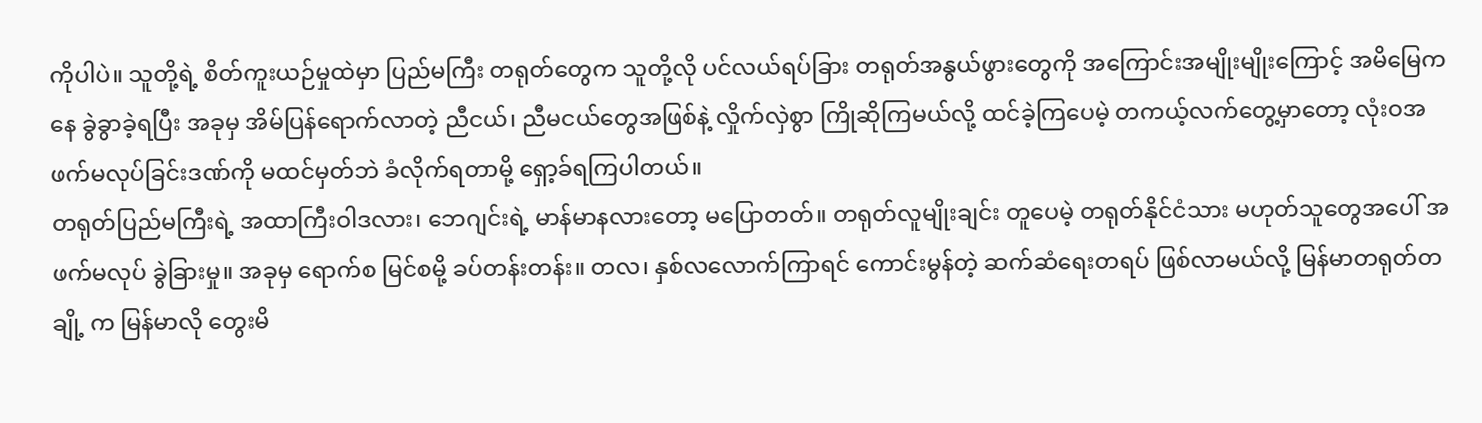ကိုပါပဲ။ သူတို့ရဲ့ စိတ်ကူးယဉ်မှုထဲမှာ ပြည်မကြီး တရုတ်တွေက သူတို့လို ပင်လယ်ရပ်ခြား တရုတ်အနွယ်ဖွားတွေကို အကြောင်းအမျိုးမျိုးကြောင့် အမိမြေကနေ ခွဲခွာခဲ့ရပြီး အခုမှ အိမ်ပြန်ရောက်လာတဲ့ ညီငယ်၊ ညီမငယ်တွေအဖြစ်နဲ့ လှိုက်လှဲစွာ ကြိုဆိုကြမယ်လို့ ထင်ခဲ့ကြပေမဲ့ တကယ့်လက်တွေ့မှာတော့ လုံးဝအဖက်မလုပ်ခြင်းဒဏ်ကို မထင်မှတ်ဘဲ ခံလိုက်ရတာမို့ ရှော့ခ်ရကြပါတယ်။
တရုတ်ပြည်မကြီးရဲ့ အထာကြီးဝါဒလား၊ ဘေဂျင်းရဲ့ မာန်မာနလားတော့ မပြောတတ်။ တရုတ်လူမျိုးချင်း တူပေမဲ့ တရုတ်နိုင်ငံသား မဟုတ်သူတွေအပေါ် အဖက်မလုပ် ခွဲခြားမှု။ အခုမှ ရောက်စ မြင်စမို့ ခပ်တန်းတန်း။ တလ၊ နှစ်လလောက်ကြာရင် ကောင်းမွန်တဲ့ ဆက်ဆံရေးတရပ် ဖြစ်လာမယ်လို့ မြန်မာတရုတ်တချို့ က မြန်မာလို တွေးမိ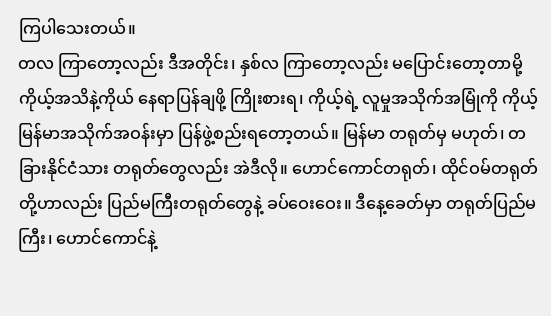ကြပါသေးတယ်။
တလ ကြာတော့လည်း ဒီအတိုင်း၊ နှစ်လ ကြာတော့လည်း မပြောင်းတော့တာမို့ ကိုယ့်အသိနဲ့ကိုယ် နေရာပြန်ချဖို့ ကြိုးစားရ၊ ကိုယ့်ရဲ့ လူမှုအသိုက်အမြုံကို ကိုယ့်မြန်မာအသိုက်အဝန်းမှာ ပြန်ဖွဲ့စည်းရတော့တယ်။ မြန်မာ တရုတ်မှ မဟုတ်၊ တခြားနိုင်ငံသား တရုတ်တွေလည်း အဲဒီလို။ ဟောင်ကောင်တရုတ်၊ ထိုင်ဝမ်တရုတ်တို့ဟာလည်း ပြည်မကြီးတရုတ်တွေနဲ့ ခပ်ဝေးဝေး။ ဒီနေ့ခေတ်မှာ တရုတ်ပြည်မကြီး၊ ဟောင်ကောင်နဲ့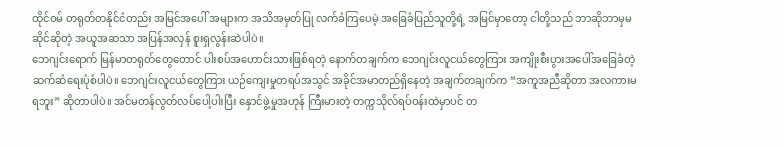ထိုင်ဝမ် တရုတ်တနိုင်ငံတည်း အမြင်အပေါ် အများက အသိအမှတ်ပြု လက်ခံကြပေမဲ့ အခြေခံပြည်သူတို့ရဲ့ အမြင်မှာတော့ ငါတို့သည် ဘာဆိုဘာမှမဆိုင်ဆိုတဲ့ အယူအဆသာ အပြန်အလှန် စူးရှလွန်းဆဲပါပဲ။
ဘေဂျင်းရောက် မြန်မာတရုတ်တွေတောင် ပါးစပ်အဟောင်းသားဖြစ်ရတဲ့ နောက်တချက်က ဘေဂျင်းလူငယ်တွေကြား အကျိုးစီးပွားအပေါ်အခြေခံတဲ့ ဆက်ဆံရေးပုံစံပါပဲ။ ဘေဂျင်းလူငယ်တွေကြား ယဉ်ကျေးမှုတရပ်အသွင် အခိုင်အမာတည်ရှိနေတဲ့ အချက်တချက်က “အကူအညီဆိုတာ အလကားမရဘူး” ဆိုတာပါပဲ။ အင်မတန်လွတ်လပ်ပေါ့ပါးပြီး နှောင်ဖွဲ့မှုအဟုန် ကြီးမားတဲ့ တက္ကသိုလ်ရပ်ဝန်းထဲမှာပင် တ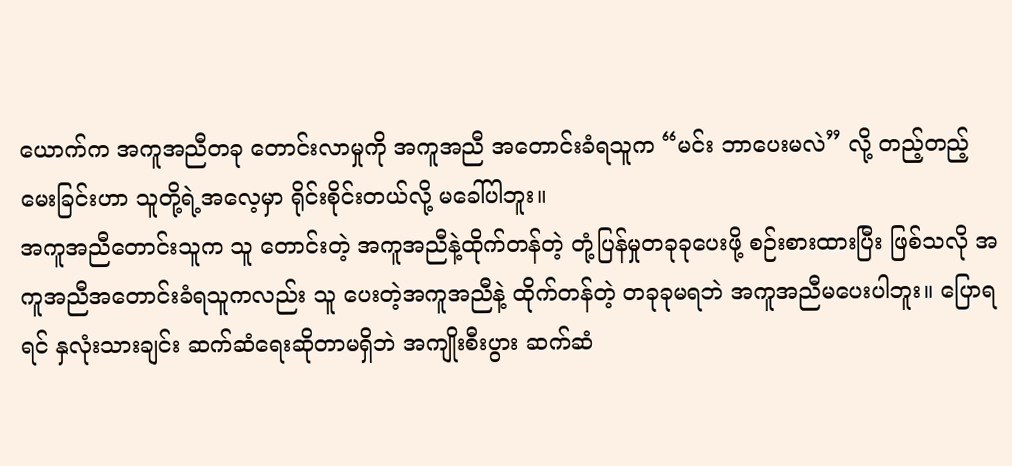ယောက်က အကူအညီတခု တောင်းလာမှုကို အကူအညီ အတောင်းခံရသူက “မင်း ဘာပေးမလဲ” လို့ တည့်တည့်မေးခြင်းဟာ သူတို့ရဲ့အလေ့မှာ ရိုင်းစိုင်းတယ်လို့ မခေါ်ပါဘူး။
အကူအညီတောင်းသူက သူ တောင်းတဲ့ အကူအညီနဲ့ထိုက်တန်တဲ့ တုံ့ပြန်မှုတခုခုပေးဖို့ စဉ်းစားထားပြီး ဖြစ်သလို အကူအညီအတောင်းခံရသူကလည်း သူ ပေးတဲ့အကူအညီနဲ့ ထိုက်တန်တဲ့ တခုခုမရဘဲ အကူအညီမပေးပါဘူး။ ပြောရရင် နှလုံးသားချင်း ဆက်ဆံရေးဆိုတာမရှိဘဲ အကျိုးစီးပွား ဆက်ဆံ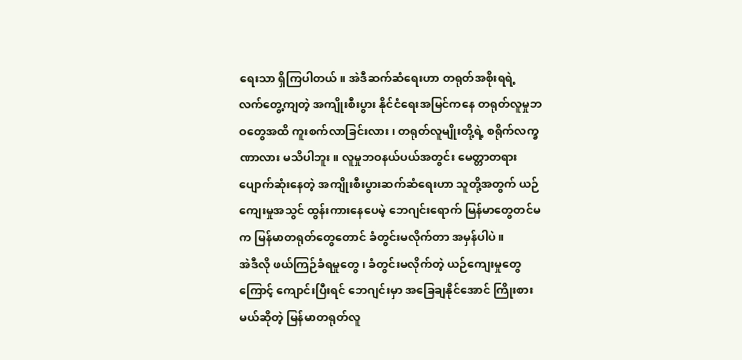ရေးသာ ရှိကြပါတယ်။ အဲဒီဆက်ဆံရေးဟာ တရုတ်အစိုးရရဲ့ လက်တွေ့ကျတဲ့ အကျိုးစီးပွား နိုင်ငံရေးအမြင်ကနေ တရုတ်လူမှုဘဝတွေအထိ ကူးစက်လာခြင်းလား၊ တရုတ်လူမျိုးတို့ရဲ့ စရိုက်လက္ခဏာလား မသိပါဘူး။ လူမှုဘဝနယ်ပယ်အတွင်း မေတ္တာတရား ပျောက်ဆုံးနေတဲ့ အကျိုးစီးပွားဆက်ဆံရေးဟာ သူတို့အတွက် ယဉ်ကျေးမှုအသွင် ထွန်းကားနေပေမဲ့ ဘေဂျင်းရောက် မြန်မာတွေတင်မက မြန်မာတရုတ်တွေတောင် ခံတွင်းမလိုက်တာ အမှန်ပါပဲ။
အဲဒီလို ဖယ်ကြဉ်ခံရမှုတွေ၊ ခံတွင်းမလိုက်တဲ့ ယဉ်ကျေးမှုတွေကြောင့် ကျောင်းပြီးရင် ဘေဂျင်းမှာ အခြေချနိုင်အောင် ကြိုးစားမယ်ဆိုတဲ့ မြန်မာတရုတ်လူ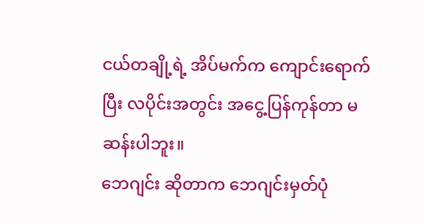ငယ်တချို့ရဲ့ အိပ်မက်က ကျောင်းရောက်ပြီး လပိုင်းအတွင်း အငွေ့ပြန်ကုန်တာ မဆန်းပါဘူး။
ဘေဂျင်း ဆိုတာက ဘေဂျင်းမှတ်ပုံ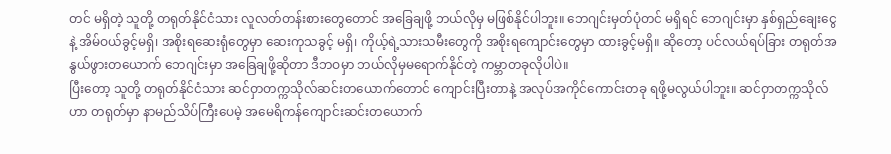တင် မရှိတဲ့ သူတို့ တရုတ်နိုင်ငံသား လူလတ်တန်းစားတွေတောင် အခြေချဖို့ ဘယ်လိုမှ မဖြစ်နိုင်ပါဘူး။ ဘေဂျင်းမှတ်ပုံတင် မရှိရင် ဘေဂျင်းမှာ နှစ်ရှည်ချေးငွေနဲ့ အိမ်ဝယ်ခွင့်မရှိ၊ အစိုးရဆေးရုံတွေမှာ ဆေးကုသခွင့် မရှိ၊ ကိုယ့်ရဲ့သားသမီးတွေကို အစိုးရကျောင်းတွေမှာ ထားခွင့်မရှိ။ ဆိုတော့ ပင်လယ်ရပ်ခြား တရုတ်အနွယ်ဖွားတယောက် ဘေဂျင်းမှာ အခြေချဖို့ဆိုတာ ဒီဘဝမှာ ဘယ်လိုမှမရောက်နိုင်တဲ့ ကမ္ဘာတခုလိုပါပဲ။
ပြီးတော့ သူတို့ တရုတ်နိုင်ငံသား ဆင်ဝှာတက္ကသိုလ်ဆင်းတယောက်တောင် ကျောင်းပြီးတာနဲ့ အလုပ်အကိုင်ကောင်းတခု ရဖို့မလွယ်ပါဘူး။ ဆင်ဝှာတက္ကသိုလ်ဟာ တရုတ်မှာ နာမည်သိပ်ကြီးပေမဲ့ အမေရိကန်ကျောင်းဆင်းတယောက်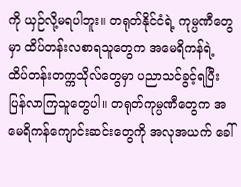ကို ယှဉ်လို့မရပါဘူး။ တရုတ်နိုင်ငံရဲ့ ကုမ္ပဏီတွေမှာ ထိပ်တန်းလစာရသူတွေက အမေရိကန်ရဲ့ ထိပ်တန်းတက္ကသိုလ်တွေမှာ ပညာသင်ခွင့်ရပြီး ပြန်လာကြသူတွေပါ။ တရုတ်ကုမ္ပဏီတွေက အမေရိကန်ကျောင်းဆင်းတွေကို အလုအယက် ခေါ်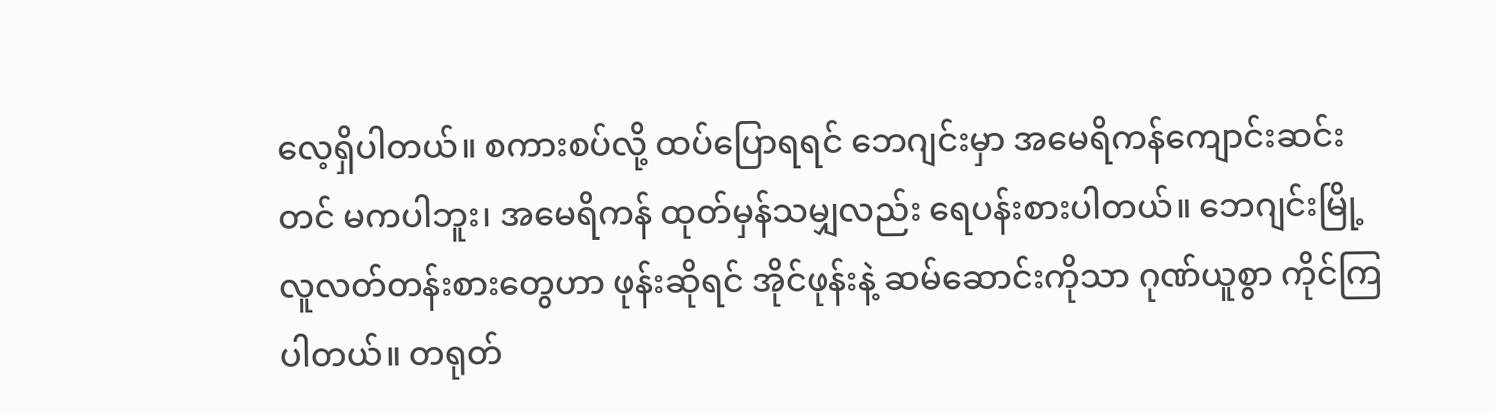လေ့ရှိပါတယ်။ စကားစပ်လို့ ထပ်ပြောရရင် ဘေဂျင်းမှာ အမေရိကန်ကျောင်းဆင်းတင် မကပါဘူး၊ အမေရိကန် ထုတ်မှန်သမျှလည်း ရေပန်းစားပါတယ်။ ဘေဂျင်းမြို့ လူလတ်တန်းစားတွေဟာ ဖုန်းဆိုရင် အိုင်ဖုန်းနဲ့ ဆမ်ဆောင်းကိုသာ ဂုဏ်ယူစွာ ကိုင်ကြပါတယ်။ တရုတ်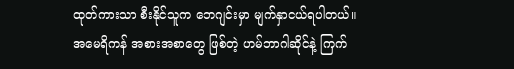ထုတ်ကားသာ စီးနိုင်သူက ဘေဂျင်းမှာ မျက်နှာငယ်ရပါတယ်။ အမေရိကန် အစားအစာတွေ ဖြစ်တဲ့ ဟမ်ဘာဂါဆိုင်နဲ့ ကြက်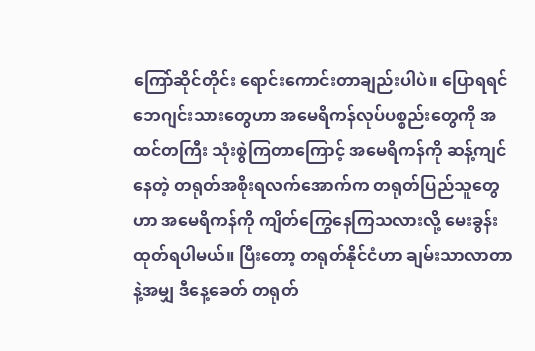ကြော်ဆိုင်တိုင်း ရောင်းကောင်းတာချည်းပါပဲ။ ပြောရရင် ဘေဂျင်းသားတွေဟာ အမေရိကန်လုပ်ပစ္စည်းတွေကို အထင်တကြီး သုံးစွဲကြတာကြောင့် အမေရိကန်ကို ဆန့်ကျင်နေတဲ့ တရုတ်အစိုးရလက်အောက်က တရုတ်ပြည်သူတွေဟာ အမေရိကန်ကို ကျိတ်ကြွေနေကြသလားလို့ မေးခွန်းထုတ်ရပါမယ်။ ပြီးတော့ တရုတ်နိုင်ငံဟာ ချမ်းသာလာတာနဲ့အမျှ ဒီနေ့ခေတ် တရုတ်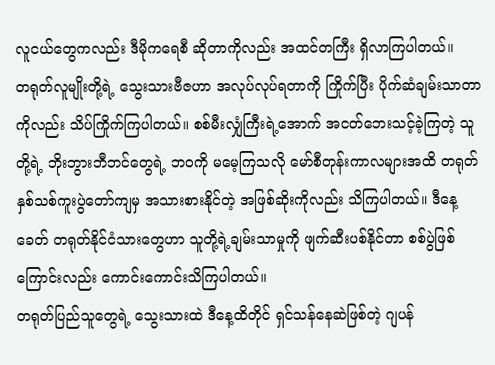လူငယ်တွေကလည်း ဒီမိုကရေစီ ဆိုတာကိုလည်း အထင်တကြီး ရှိလာကြပါတယ်။
တရုတ်လူမျိုးတို့ရဲ့ သွေးသားဗီဇဟာ အလုပ်လုပ်ရတာကို ကြိုက်ပြီး ပိုက်ဆံချမ်းသာတာကိုလည်း သိပ်ကြိုက်ကြပါတယ်။ စစ်မီးလျှံကြီးရဲ့အောက် အငတ်ဘေးသင့်ခဲ့ကြတဲ့ သူတို့ရဲ့ ဘိုးဘွားဘီဘင်တွေရဲ့ ဘဝကို မမေ့ကြသလို မော်စီတုန်းကာလများအထိ တရုတ်နှစ်သစ်ကူးပွဲတော်ကျမှ အသားစားနိုင်တဲ့ အဖြစ်ဆိုးကိုလည်း သိကြပါတယ်။ ဒီနေ့ခေတ် တရုတ်နိုင်ငံသားတွေဟာ သူတို့ရဲ့ချမ်းသာမှုကို ဖျက်ဆီးပစ်နိုင်တာ စစ်ပွဲဖြစ်ကြောင်းလည်း ကောင်းကောင်းသိကြပါတယ်။
တရုတ်ပြည်သူတွေရဲ့ သွေးသားထဲ ဒီနေ့ထိတိုင် ရှင်သန်နေဆဲဖြစ်တဲ့ ဂျပန်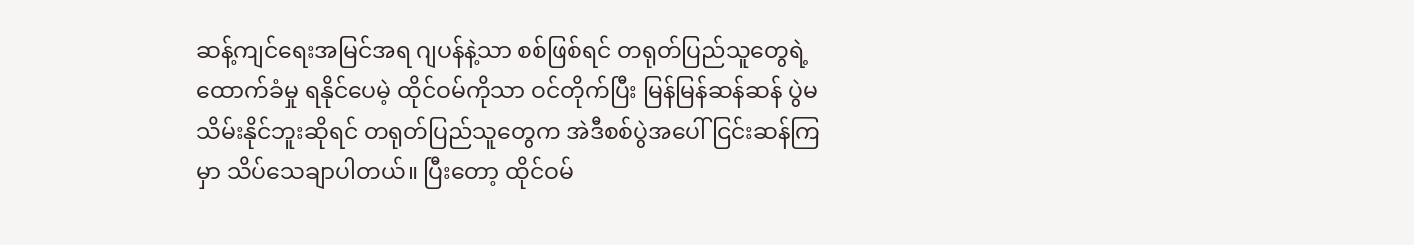ဆန့်ကျင်ရေးအမြင်အရ ဂျပန်နဲ့သာ စစ်ဖြစ်ရင် တရုတ်ပြည်သူတွေရဲ့ ထောက်ခံမှု ရနိုင်ပေမဲ့ ထိုင်ဝမ်ကိုသာ ဝင်တိုက်ပြီး မြန်မြန်ဆန်ဆန် ပွဲမသိမ်းနိုင်ဘူးဆိုရင် တရုတ်ပြည်သူတွေက အဲဒီစစ်ပွဲအပေါ် ငြင်းဆန်ကြမှာ သိပ်သေချာပါတယ်။ ပြီးတော့ ထိုင်ဝမ်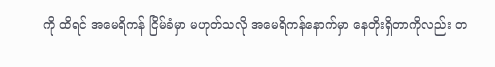ကို ထိရင် အမေရိကန် ငြိမ်ခံမှာ မဟုတ်သလို အမေရိကန်နောက်မှာ နေတိုးရှိတာကိုလည်း တ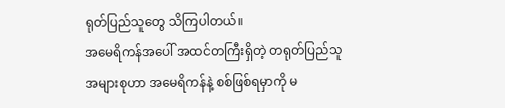ရုတ်ပြည်သူတွေ သိကြပါတယ်။
အမေရိကန်အပေါ် အထင်တကြီးရှိတဲ့ တရုတ်ပြည်သူ အများစုဟာ အမေရိကန်နဲ့ စစ်ဖြစ်ရမှာကို မ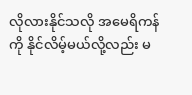လိုလားနိုင်သလို အမေရိကန်ကို နိုင်လိမ့်မယ်လို့လည်း မ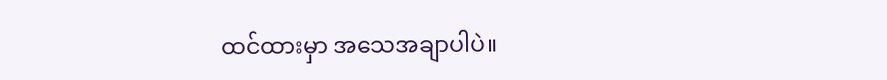ထင်ထားမှာ အသေအချာပါပဲ။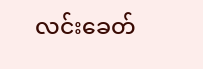လင်းခေတ်